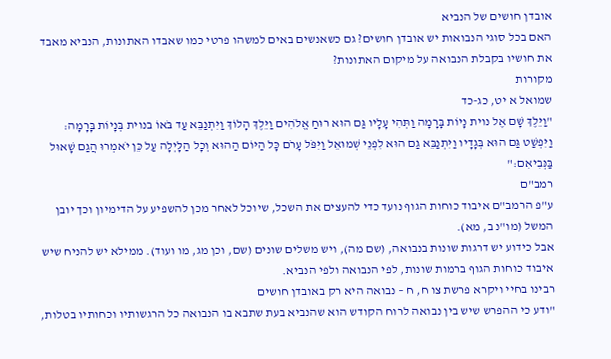אובדן חושים של הנביא
האם בכל סוגי הנבואות יש אובדן חושים? גם כשאנשים באים למשהו פרטי כמו שאבדו האתונות, הנביא מאבד את חושיו בקבלת הנבואה על מיקום האתונות?
מקורות
שמואל א יט, כג-כד
"וַיֵּלֶךְ שָׁם אֶל נוית נָיוֹת בָּרָמָה וַתְּהִי עָלָיו גַּם הוּא רוּחַ אֱלֹהִים וַיֵּלֶךְ הָלוֹךְ וַיִּתְנַבֵּא עַד בֹּאוֹ בנוית בְּנָיוֹת בָּרָמָה:
וַיִּפְשַׁט גַּם הוּא בְּגָדָיו וַיִּתְנַבֵּא גַם הוּא לִפְנֵי שְׁמוּאֵל וַיִּפֹּל עָרֹם כָּל הַיּוֹם הַהוּא וְכָל הַלָּיְלָה עַל כֵּן יֹאמְרוּ הֲגַם שָׁאוּל בַּנְּבִיאִם:"
רמב"ם
ע"פ הרמב"ם איבוד כוחות הגוף נועד כדי להעצים את השכל, שיוכל לאחר מכן להשפיע על הדימיון וכך יובן המשל (מו"נ ב, מא).
אבל כידוע יש דרגות שונות בנבואה, (שם מה), ויש משלים שונים (שם, וכן מג, מו ועוד). ממילא יש להניח שיש איבוד כוחות הגוף ברמות שונות, לפי הנבואה ולפי הנביא.
רבינו בחיי ויקרא פרשת צו ח, ח – נבואה היא רק באובדן חושים
"ודע כי ההפרש שיש בין נבואה לרוח הקודש הוא שהנביא בעת שתבא בו הנבואה כל הרגשותיו וכחותיו בטלות,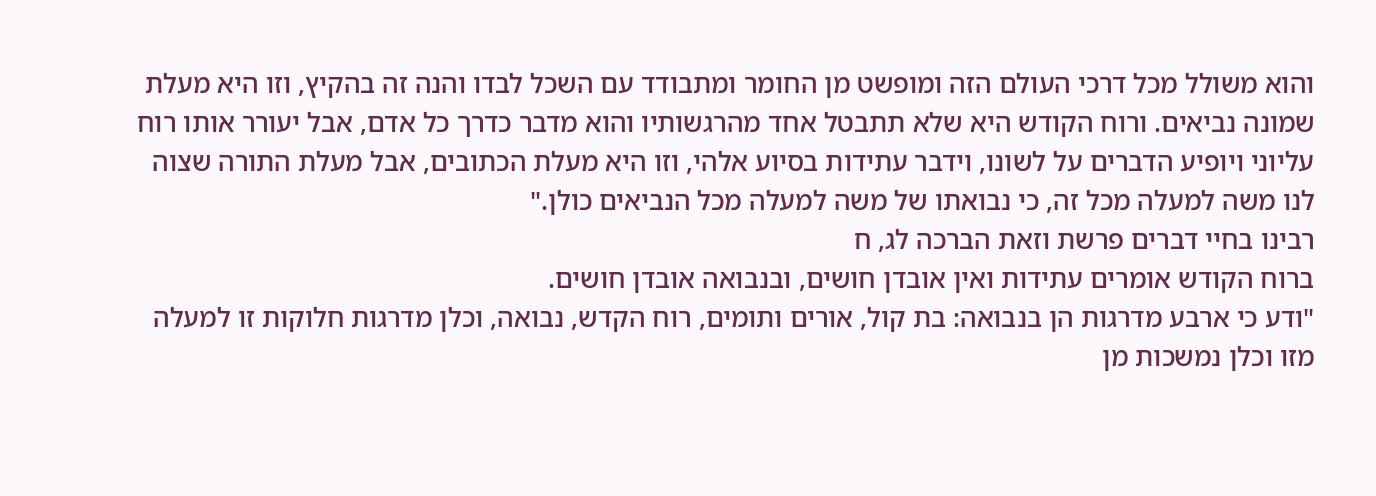והוא משולל מכל דרכי העולם הזה ומופשט מן החומר ומתבודד עם השכל לבדו והנה זה בהקיץ, וזו היא מעלת שמונה נביאים. ורוח הקודש היא שלא תתבטל אחד מהרגשותיו והוא מדבר כדרך כל אדם, אבל יעורר אותו רוח עליוני ויופיע הדברים על לשונו, וידבר עתידות בסיוע אלהי, וזו היא מעלת הכתובים, אבל מעלת התורה שצוה לנו משה למעלה מכל זה, כי נבואתו של משה למעלה מכל הנביאים כולן."
רבינו בחיי דברים פרשת וזאת הברכה לג, ח
ברוח הקודש אומרים עתידות ואין אובדן חושים, ובנבואה אובדן חושים.
"ודע כי ארבע מדרגות הן בנבואה: בת קול, אורים ותומים, רוח הקדש, נבואה, וכלן מדרגות חלוקות זו למעלה מזו וכלן נמשכות מן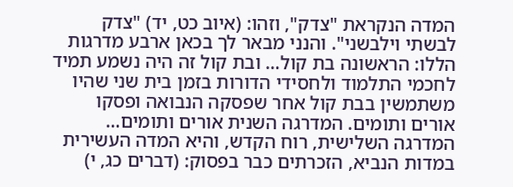המדה הנקראת "צדק", וזהו: (איוב כט, יד) "צדק לבשתי וילבשני". והנני מבאר לך בכאן ארבע מדרגות הללו: הראשונה בת קול… ובת קול זה היה נשמע תמיד לחכמי התלמוד ולחסידי הדורות בזמן בית שני שהיו משתמשין בבת קול אחר שפסקה הנבואה ופסקו אורים ותומים. המדרגה השנית אורים ותומים… המדרגה השלישית, רוח הקדש, והיא המדה העשירית במדות הנביא, הזכרתים כבר בפסוק: (דברים כג, י)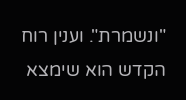"ונשמרת". וענין רוח הקדש הוא שימצא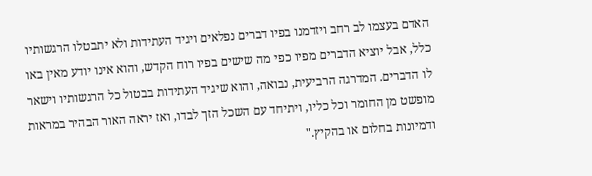האדם בעצמו לב רחב ויזדמנו בפיו דברים נפלאים ויגיד העתידות ולא יתבטלו הרגשותיו כלל, אבל יוציא הדברים מפיו כפי מה שישים בפיו רוח הקדש, והוא אינו יודע מאין באו לו הדברים. המדרגה הרביעית, נבואה, והוא שיגיד העתידות בבטול כל הרגשותיו וישאר מופשט מן החומר וכל כליו, ויתיחד עם השכל הזך לבדו, ואז יראה האור הבהיר במראות ודמיונות בחלום או בהקיץ."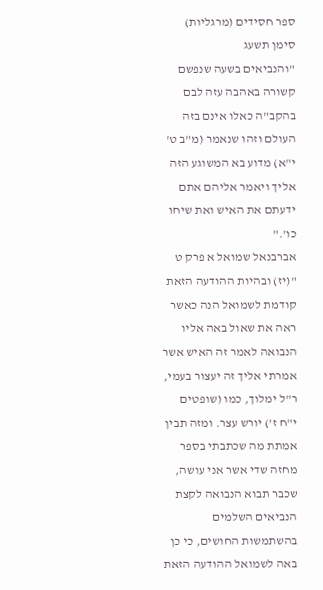ספר חסידים (מרגליות) סימן תשעג
"והנביאים בשעה שנפשם קשורה באהבה עזה לבם בהקב"ה כאלו אינם בזה העולם וזהו שנאמר (מ"ב ט' י"א) מדוע בא המשוגע הזה אליך ויאמר אליהם אתם ידעתם את האיש ואת שיחו כו'."
אברבנאל שמואל א פרק ט
"(יז) ובהיות ההודעה הזאת קודמת לשמואל הנה כאשר ראה את שאול באה אליו הנבואה לאמר זה האיש אשר אמרתי אליך זה יעצור בעמי, ר"ל ימלוך, כמו (שופטים י"ח ז') יורש עצר. ומזה תבין אמתת מה שכתבתי בספר מחזה שדי אשר אני עושה, שכבר תבוא הנבואה לקצת הנביאים השלמים בהשתמשות החושים, כי כן באה לשמואל ההודעה הזאת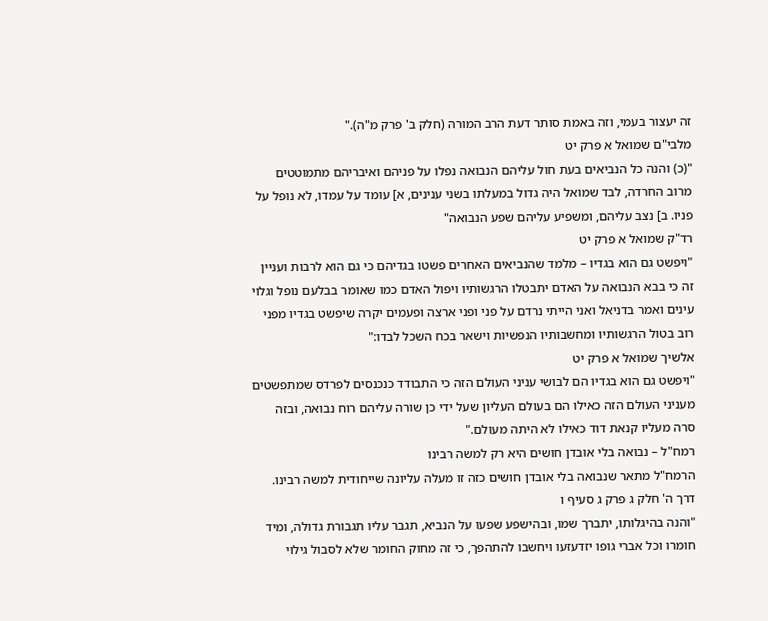זה יעצור בעמי, וזה באמת סותר דעת הרב המורה (חלק ב' פרק מ"ה)."
מלבי"ם שמואל א פרק יט
"(כ) והנה כל הנביאים בעת חול עליהם הנבואה נפלו על פניהם ואיבריהם מתמוטטים מרוב החרדה, לבד שמואל היה גדול במעלתו בשני ענינים, א] עומד על עמדו, לא נופל על פניו. ב] נצב עליהם, ומשפיע עליהם שפע הנבואה"
רד"ק שמואל א פרק יט
"ויפשט גם הוא בגדיו – מלמד שהנביאים האחרים פשטו בגדיהם כי גם הוא לרבות ועניין זה כי בבא הנבואה על האדם יתבטלו הרגשותיו ויפול האדם כמו שאומר בבלעם נופל וגלוי עינים ואמר בדניאל ואני הייתי נרדם על פני ופני ארצה ופעמים יקרה שיפשט בגדיו מפני רוב בטול הרגשותיו ומחשבותיו הנפשיות וישאר בכח השכל לבדו:"
אלשיך שמואל א פרק יט
"ויפשט גם הוא בגדיו הם לבושי עניני העולם הזה כי התבודד כנכנסים לפרדס שמתפשטים מעניני העולם הזה כאילו הם בעולם העליון שעל ידי כן שורה עליהם רוח נבואה, ובזה סרה מעליו קנאת דוד כאילו לא היתה מעולם."
רמח"ל – נבואה בלי אובדן חושים היא רק למשה רבינו
הרמח"ל מתאר שנבואה בלי אובדן חושים כזה זו מעלה עליונה שייחודית למשה רבינו.
דרך ה' חלק ג פרק ג סעיף ו
"והנה בהיגלותו, יתברך שמו, ובהישפע שפעו על הנביא, תגבר עליו תגבורת גדולה, ומיד חומרו וכל אברי גופו יזדעזעו ויחשבו להתהפך, כי זה מחוק החומר שלא לסבול גילוי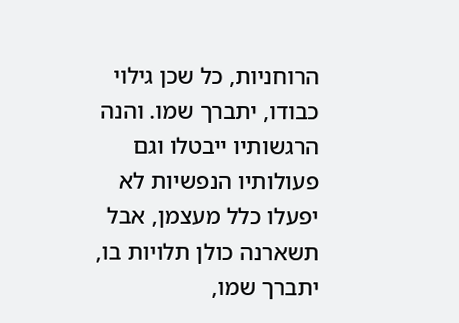הרוחניות, כל שכן גילוי כבודו, יתברך שמו. והנה הרגשותיו ייבטלו וגם פעולותיו הנפשיות לא יפעלו כלל מעצמן, אבל תשארנה כולן תלויות בו, יתברך שמו,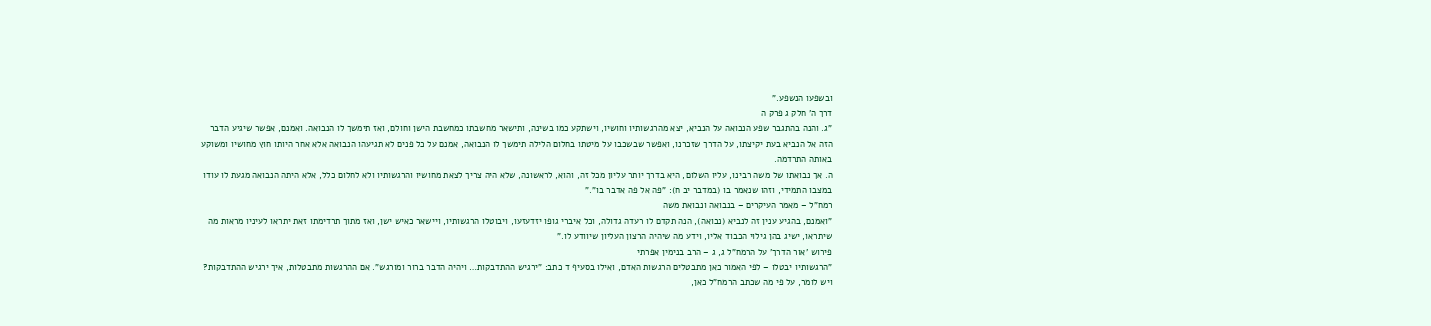ובשפעו הנשפע."
דרך ה' חלק ג פרק ה
"ג. והנה בהתגבר שפע הנבואה על הנביא, יצא מהרגשותיו וחושיו, וישתקע כמו בשינה, ותישאר מחשבתו כמחשבת הישן וחולם, ואז תימשך לו הנבואה. ואמנם, אפשר שיגיע הדבר הזה אל הנביא בעת יקיצתו, על הדרך שזכרנו, ואפשר שבשכבו על מיטתו בחלום הלילה תימשך לו הנבואה, אמנם על כל פנים לא תגיעהו הנבואה אלא אחר היותו חוץ מחושיו ומשוקע באותה התרדמה.
ה. אך נבואתו של משה רבינו, עליו השלום, היא בדרך יותר עליון מכל זה, והוא, לראשונה, שלא היה צריך לצאת מחושיו והרגשותיו ולא לחלום כלל, אלא היתה הנבואה מגעת לו עודו במצבו התמידי, וזהו שנאמר בו (במדבר יב ח): "פה אל פה אדבר בו"."
רמח"ל – מאמר העיקרים – בנבואה ונבואת משה
"ואמנם, בהגיע ענין זה לנביא (נבואה), הנה תקדם לו רעדה גדולה, וכל איברי גופו יזדעזעו, ויבוטלו הרגשותיו, ויישאר כאיש ישן, ואז מתוך תרדימתו זאת יתראו לעיניו מראות מה שיתראו, ישיג בהן גילוי הכבוד אליו, וידע מה שיהיה הרצון העליון שיוודע לו."
פירוש 'אור הדרך' על הרמח"ל ג, ג – הרב בנימין אפרתי
"הרגשותיו יבטלו – לפי האמור כאן מתבטלים הרגשות האדם, ואילו בסעיף ד כתב: "ירגיש ההתדבקות… ויהיה הדבר ברור ומורגש". אם ההרגשות מתבטלות, איך ירגיש ההתדבקות? ויש לומר, על פי מה שכתב הרמח"ל כאן,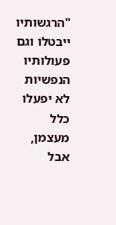"הרגשותיו ייבטלו וגם פעולותיו הנפשיות לא יפעלו כלל מעצמן, אבל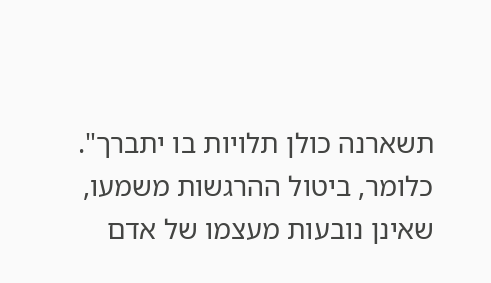תשארנה כולן תלויות בו יתברך". כלומר, ביטול ההרגשות משמעו, שאינן נובעות מעצמו של אדם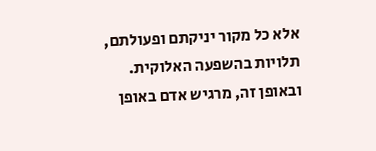אלא כל מקור יניקתם ופעולתם, תלויות בהשפעה האלוקית. ובאופן זה, מרגיש אדם באופן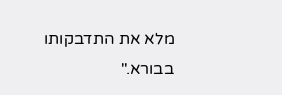מלא את התדבקותו בבורא."